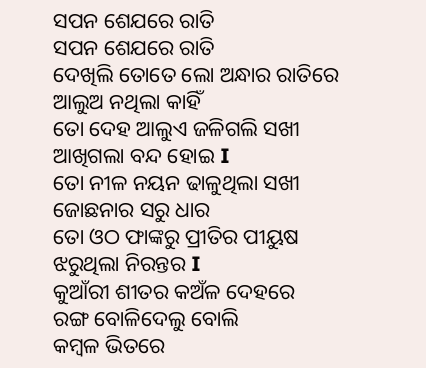ସପନ ଶେଯରେ ରାତି
ସପନ ଶେଯରେ ରାତି
ଦେଖିଲି ତୋତେ ଲୋ ଅନ୍ଧାର ରାତିରେ
ଆଲୁଅ ନଥିଲା କାହିଁ
ତୋ ଦେହ ଆଲୁଏ ଜଳିଗଲି ସଖୀ
ଆଖିଗଲା ବନ୍ଦ ହୋଇ I
ତୋ ନୀଳ ନୟନ ଢାଳୁଥିଲା ସଖୀ
ଜୋଛନାର ସରୁ ଧାର
ତୋ ଓଠ ଫାଙ୍କରୁ ପ୍ରୀତିର ପୀୟୁଷ
ଝରୁଥିଲା ନିରନ୍ତର I
କୁଆଁରୀ ଶୀତର କଅଁଳ ଦେହରେ
ରଙ୍ଗ ବୋଳିଦେଲୁ ବୋଲି
କମ୍ବଳ ଭିତରେ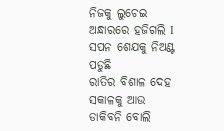ନିଜକୁ ଲୁଚେଇ
ଅନ୍ଧାରରେ ହଜିଗଲି I
ସପନ ଶେଯକୁ ନିଅଣ୍ଟ ପଡୁଛି
ରାତିର ବିଶାଳ ଦେହ
ସକାଳକୁ ଆଉ ଡାକିବନି ବୋଲି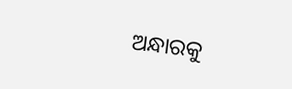ଅନ୍ଧାରକୁ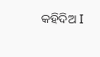କହିଦିଅ I